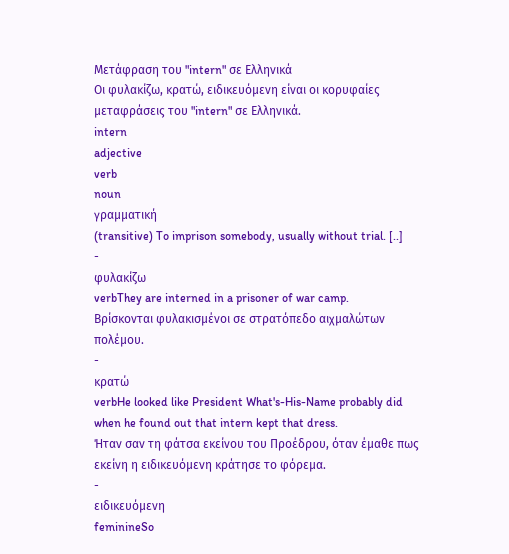Μετάφραση του "intern" σε Ελληνικά
Οι φυλακίζω, κρατώ, ειδικευόμενη είναι οι κορυφαίες μεταφράσεις του "intern" σε Ελληνικά.
intern
adjective
verb
noun
γραμματική
(transitive) To imprison somebody, usually without trial. [..]
-
φυλακίζω
verbThey are interned in a prisoner of war camp.
Βρίσκονται φυλακισμένοι σε στρατόπεδο αιχμαλώτων πολέμου.
-
κρατώ
verbHe looked like President What's-His-Name probably did when he found out that intern kept that dress.
Ήταν σαν τη φάτσα εκείνου του Προέδρου, όταν έμαθε πως εκείνη η ειδικευόμενη κράτησε το φόρεμα.
-
ειδικευόμενη
feminineSo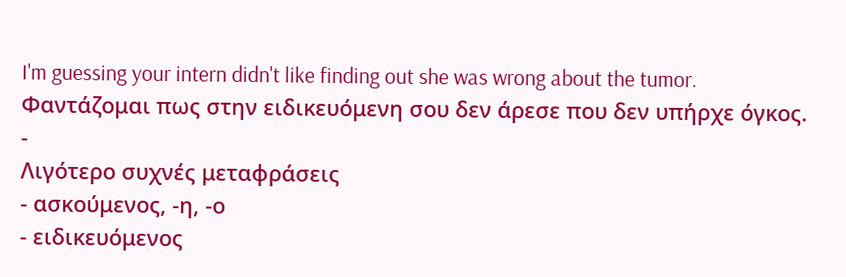I'm guessing your intern didn't like finding out she was wrong about the tumor.
Φαντάζομαι πως στην ειδικευόμενη σου δεν άρεσε που δεν υπήρχε όγκος.
-
Λιγότερο συχνές μεταφράσεις
- ασκούμενος, -η, -ο
- ειδικευόμενος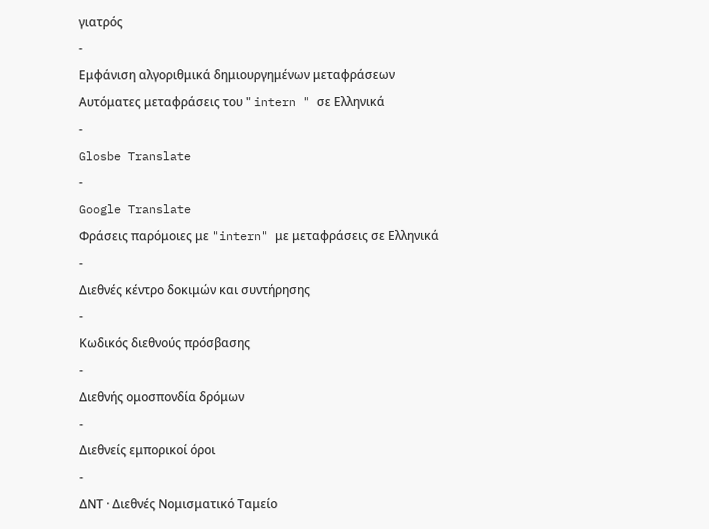γιατρός
-
Εμφάνιση αλγοριθμικά δημιουργημένων μεταφράσεων
Αυτόματες μεταφράσεις του " intern " σε Ελληνικά
-
Glosbe Translate
-
Google Translate
Φράσεις παρόμοιες με "intern" με μεταφράσεις σε Ελληνικά
-
Διεθνές κέντρο δοκιμών και συντήρησης
-
Κωδικός διεθνούς πρόσβασης
-
Διεθνής ομοσπονδία δρόμων
-
Διεθνείς εμπορικοί όροι
-
ΔΝΤ · Διεθνές Νομισματικό Ταμείο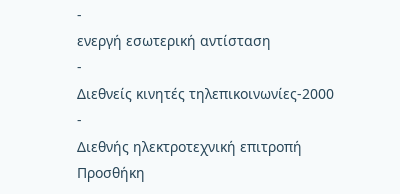-
ενεργή εσωτερική αντίσταση
-
Διεθνείς κινητές τηλεπικοινωνίες-2000
-
Διεθνής ηλεκτροτεχνική επιτροπή
Προσθήκη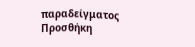παραδείγματος
Προσθήκη